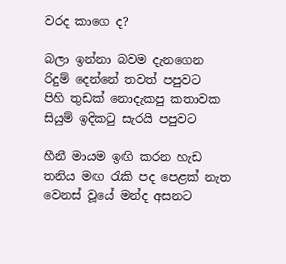වරද කාගෙ ද?

බලා ඉන්නා බවම දැනගෙන
රිදුම් දෙන්නේ තවත් පපුවට
පිහි තුඩක් නොදැකපු කතාවක
සියුම් ඉදිකටු සැරයි පපුවට

හීනී මායම ඉඟි කරන හැඩ
තනිය මඟ රැකි පද පෙළක් නැත
වෙනස් වූයේ මන්ද අසනට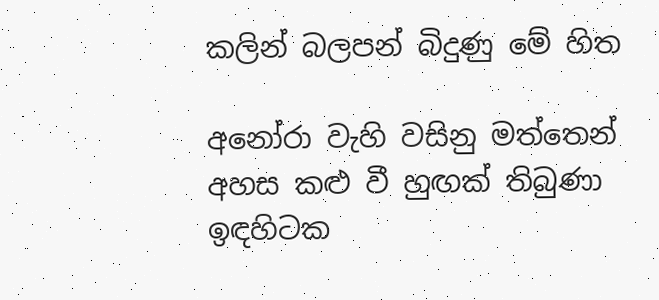කලින් බලපන් බිදුණු මේ හිත

අනෝරා වැහි වසිනු මත්තෙන්
අහස කළු වී හුඟක් තිබුණා
ඉඳහිටක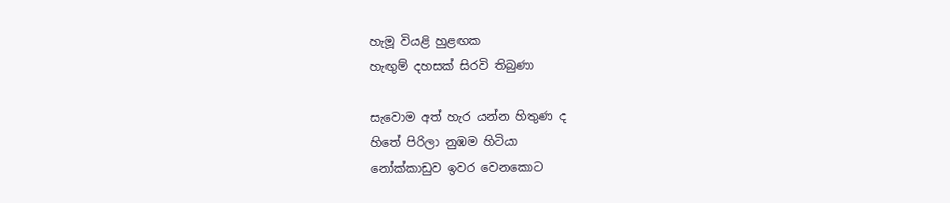හැමූ වියළි හුළඟක
හැඟුම් දහසක් සිරවි තිබුණා

සැවොම අත් හැර යන්න හිතුණ ද
හිතේ පිරිලා නුඹම හිටියා
නෝක්කාඩුව ඉවර වෙනකොට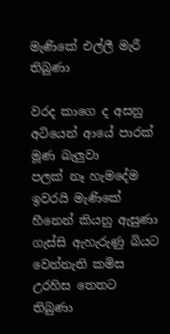මැණිකේ එල්ලී මැරී තිබුණා

වරද කාගෙ ද අසනු අටියෙන් ආයේ පාරක් මූණ බැලුවා
පලක් නෑ හැමදේම ඉවරයි මැණිකේ හීනෙන් කියනු ඇසුණා
ගැස්සි ඇහැරුණු බියට වෙන්නැති කමිස උරහිස තෙතට තිබුණා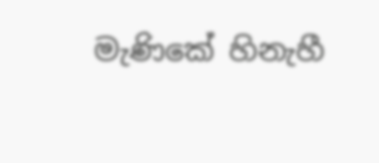මැණිකේ හිනැහී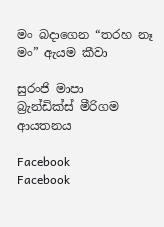මං බදාගෙන “තරහ නෑ මං” ඇයම කීවා

සුරංජි මාපා
බ්‍රැන්ඩික්ස් මීරිගම ආයතනය

Facebook
Facebook